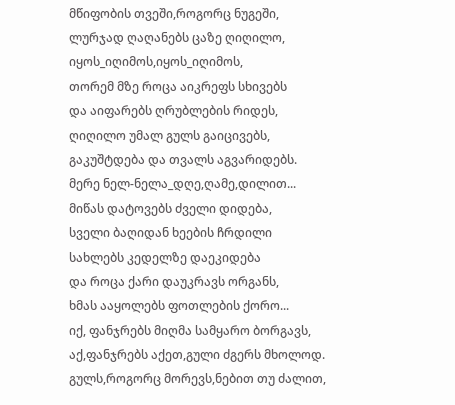მწიფობის თვეში,როგორც ნუგეში,
ლურჯად ღაღანებს ცაზე ღიღილო,
იყოს_იღიმოს,იყოს_იღიმოს,
თორემ მზე როცა აიკრეფს სხივებს
და აიფარებს ღრუბლების რიდეს,
ღიღილო უმალ გულს გაიცივებს,
გაკუშტდება და თვალს აგვარიდებს.
მერე ნელ-ნელა_დღე,ღამე,დილით...
მიწას დატოვებს ძველი დიდება,
სველი ბაღიდან ხეების ჩრდილი
სახლებს კედელზე დაეკიდება
და როცა ქარი დაუკრავს ორგანს,
ხმას ააყოლებს ფოთლების ქორო...
იქ, ფანჯრებს მიღმა სამყარო ბორგავს,
აქ,ფანჯრებს აქეთ,გული ძგერს მხოლოდ.
გულს,როგორც მორევს,ნებით თუ ძალით,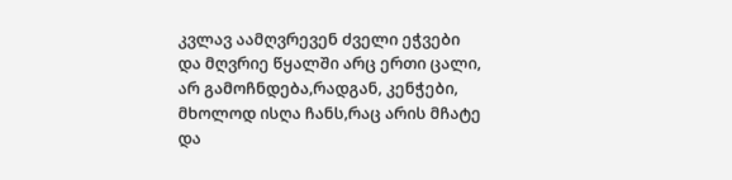კვლავ აამღვრევენ ძველი ეჭვები
და მღვრიე წყალში არც ერთი ცალი,
არ გამოჩნდება,რადგან, კენჭები,
მხოლოდ ისღა ჩანს,რაც არის მჩატე
და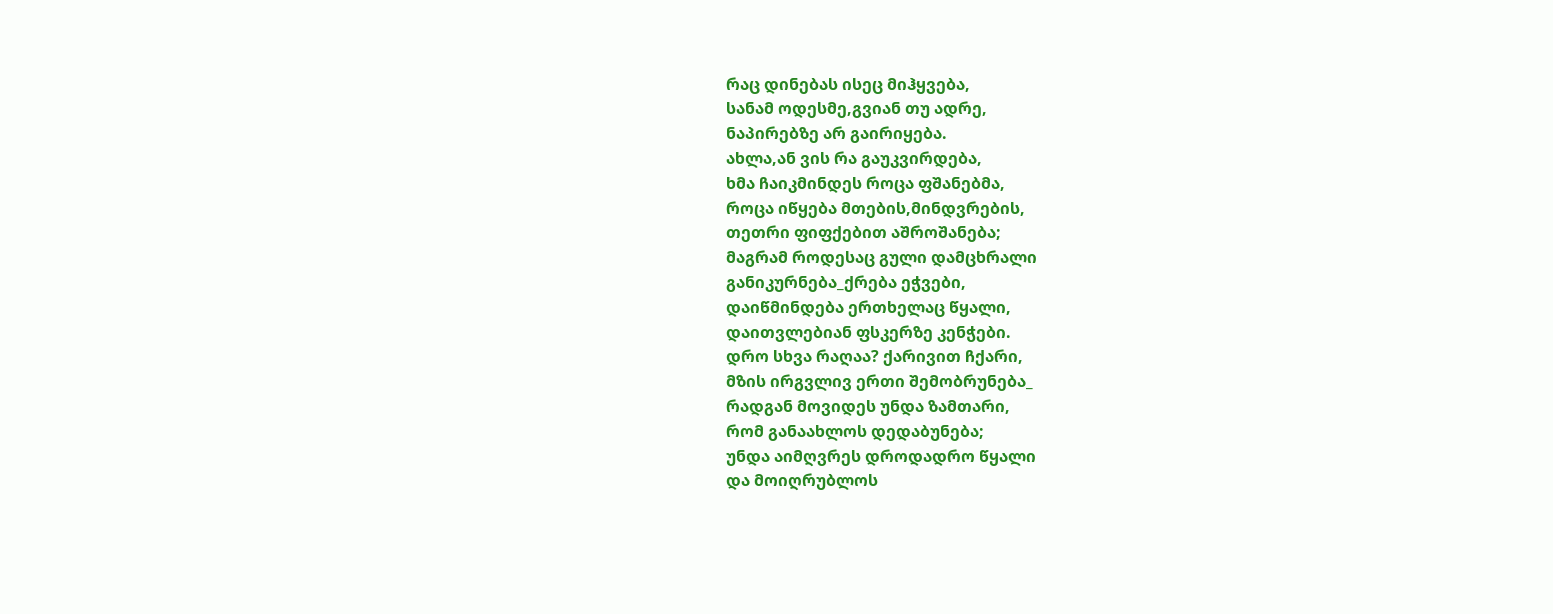რაც დინებას ისეც მიჰყვება,
სანამ ოდესმე,გვიან თუ ადრე,
ნაპირებზე არ გაირიყება.
ახლა,ან ვის რა გაუკვირდება,
ხმა ჩაიკმინდეს როცა ფშანებმა,
როცა იწყება მთების,მინდვრების,
თეთრი ფიფქებით აშროშანება;
მაგრამ როდესაც გული დამცხრალი
განიკურნება_ქრება ეჭვები,
დაიწმინდება ერთხელაც წყალი,
დაითვლებიან ფსკერზე კენჭები.
დრო სხვა რაღაა? ქარივით ჩქარი,
მზის ირგვლივ ერთი შემობრუნება_
რადგან მოვიდეს უნდა ზამთარი,
რომ განაახლოს დედაბუნება;
უნდა აიმღვრეს დროდადრო წყალი
და მოიღრუბლოს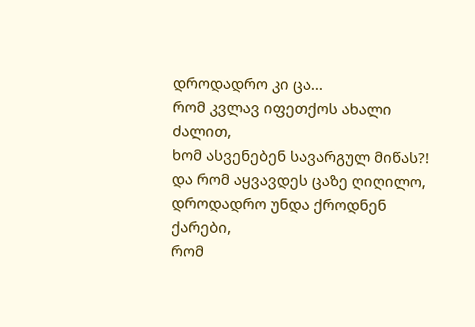დროდადრო კი ცა...
რომ კვლავ იფეთქოს ახალი ძალით,
ხომ ასვენებენ სავარგულ მიწას?!
და რომ აყვავდეს ცაზე ღიღილო,
დროდადრო უნდა ქროდნენ ქარები,
რომ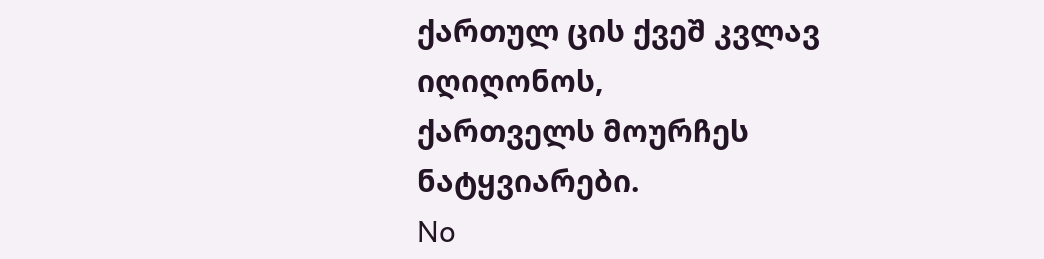ქართულ ცის ქვეშ კვლავ იღიღონოს,
ქართველს მოურჩეს ნატყვიარები.
No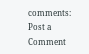comments:
Post a Comment